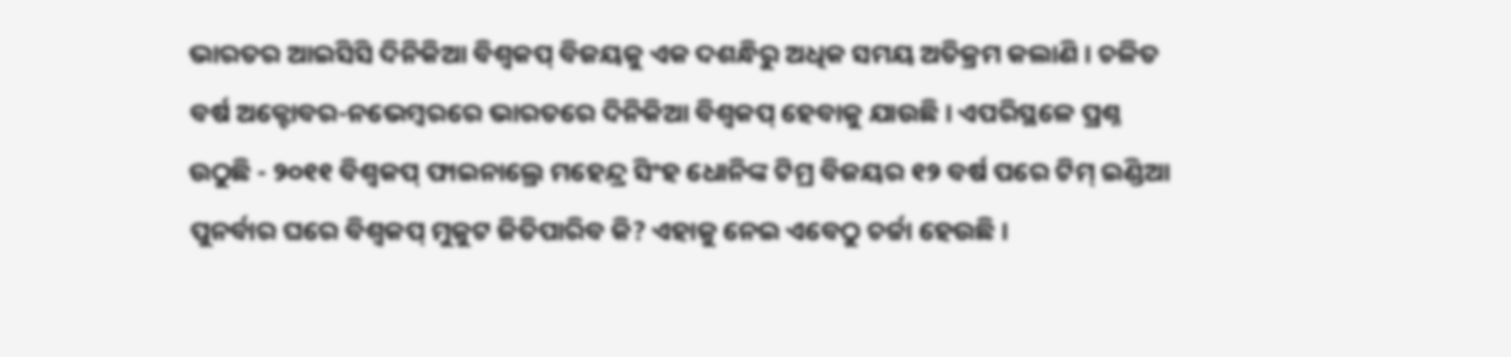ଭାରତର ଆଇସିସି ଦିନିକିଆ ବିଶ୍ୱକପ୍ ବିଜୟକୁ ଏକ ଦଶନ୍ଧିରୁ ଅଧିକ ସମୟ ଅତିକ୍ରମ କଲାଣି । ଚଳିତ ବର୍ଷ ଅକ୍ଟୋବର-ନଭେମ୍ବରରେ ଭାରତରେ ଦିନିକିଆ ବିଶ୍ୱକପ୍ ହେବାକୁ ଯାଉଛି । ଏପରିସ୍ଥଳେ ପ୍ରଶ୍ନ ଉଠୁଛି - ୨୦୧୧ ବିଶ୍ୱକପ୍ ଫାଇନାଲ୍ରେ ମହେନ୍ଦ୍ର ସିଂହ ଧୋନିଙ୍କ ଟିମ୍ର ବିଜୟର ୧୨ ବର୍ଷ ପରେ ଟିମ୍ ଇଣ୍ଡିଆ ପୁନର୍ବାର ଘରେ ବିଶ୍ୱକପ୍ ମୁକୁଟ ଜିତିପାରିବ କି? ଏହାକୁ ନେଇ ଏବେଠୁ ଚର୍ଚ୍ଚା ହେଉଛି ।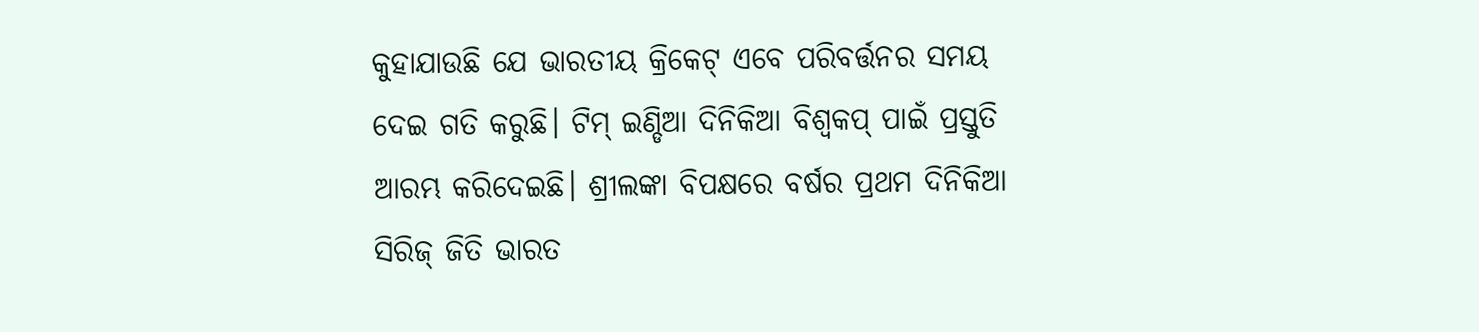କୁହାଯାଉଛି ଯେ ଭାରତୀୟ କ୍ରିକେଟ୍ ଏବେ ପରିବର୍ତ୍ତନର ସମୟ ଦେଇ ଗତି କରୁଛି। ଟିମ୍ ଇଣ୍ଡିଆ ଦିନିକିଆ ବିଶ୍ୱକପ୍ ପାଇଁ ପ୍ରସ୍ତୁତି ଆରମ୍ଭ କରିଦେଇଛି। ଶ୍ରୀଲଙ୍କା ବିପକ୍ଷରେ ବର୍ଷର ପ୍ରଥମ ଦିନିକିଆ ସିରିଜ୍ ଜିତି ଭାରତ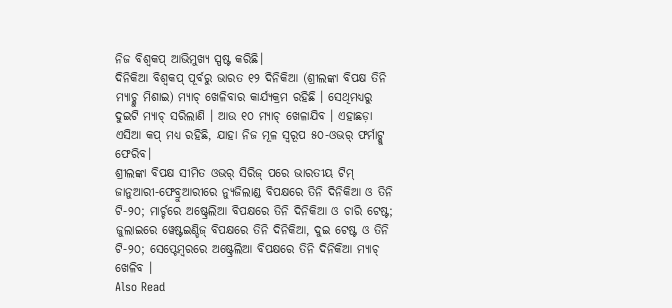ନିଜ ବିଶ୍ୱକପ୍ ଆଭିମୁଖ୍ୟ ସ୍ପଷ୍ଟ କରିଛି।
ଦିନିକିଆ ବିଶ୍ୱକପ୍ ପୂର୍ବରୁ ଭାରତ ୧୨ ଦିନିକିଆ (ଶ୍ରୀଲଙ୍କା ବିପକ୍ଷ ତିନି ମ୍ୟାଚ୍କୁ ମିଶାଇ) ମ୍ୟାଚ୍ ଖେଳିବାର କାର୍ଯ୍ୟକ୍ରମ ରହିଛି । ସେଥିମଧ୍ୟରୁ ଦୁଇଟି ମ୍ୟାଚ୍ ସରିଲାଣି । ଆଉ ୧୦ ମ୍ୟାଚ୍ ଖେଳାଯିବ । ଏହାଛଡ଼ା ଏସିଆ କପ୍ ମଧ୍ୟ ରହିଛି, ଯାହା ନିଜ ମୂଳ ସ୍ୱରୂପ ୫୦-ଓଭର୍ ଫର୍ମାଟ୍କୁ ଫେରିବ।
ଶ୍ରୀଲଙ୍କା ବିପକ୍ଷ ସୀମିତ ଓଭର୍ ସିରିଜ୍ ପରେ ଭାରତୀୟ ଟିମ୍ ଜାନୁଆରୀ-ଫେବ୍ରୁଆରୀରେ ନ୍ୟୁଜିଲାଣ୍ଡ ବିପକ୍ଷରେ ତିନି ଦିନିକିଆ ଓ ତିନି ଟି-୨୦; ମାର୍ଚ୍ଚରେ ଅଷ୍ଟ୍ରେଲିଆ ବିପକ୍ଷରେ ତିନି ଦିନିକିଆ ଓ ଚାରି ଟେଷ୍ଟ; ଜୁଲାଇରେ ୱେଷ୍ଟଇଣ୍ଡିଜ୍ ବିପକ୍ଷରେ ତିନି ଦିନିକିଆ, ଦୁଇ ଟେଷ୍ଟ ଓ ତିନି ଟି-୨୦; ସେପ୍ଟେମ୍ବରରେ ଅଷ୍ଟ୍ରେଲିଆ ବିପକ୍ଷରେ ତିନି ଦିନିକିଆ ମ୍ୟାଚ୍ ଖେଳିବ ।
Also Read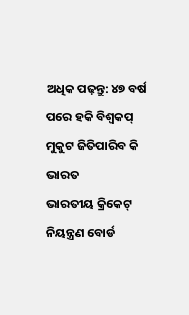ଅଧିକ ପଢ଼ନ୍ତୁ: ୪୭ ବର୍ଷ ପରେ ହକି ବିଶ୍ୱକପ୍ ମୁକୁଟ ଜିତିପାରିବ କି ଭାରତ
ଭାରତୀୟ କ୍ରିକେଟ୍ ନିୟନ୍ତ୍ରଣ ବୋର୍ଡ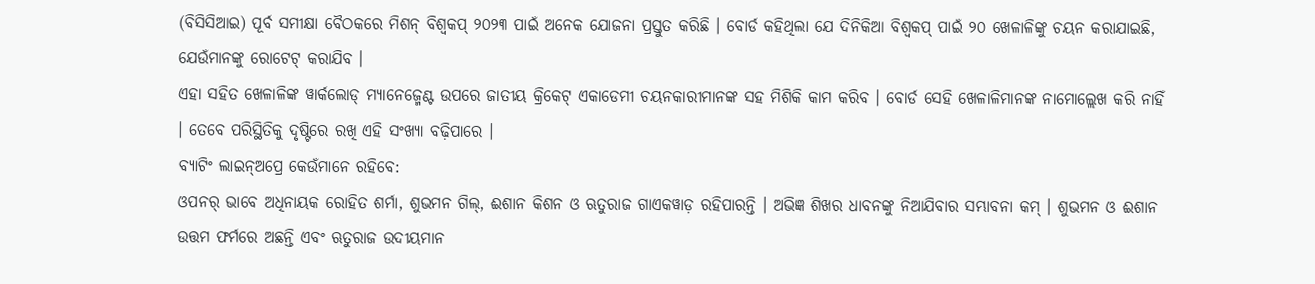(ବିସିସିଆଇ) ପୂର୍ବ ସମୀକ୍ଷା ବୈଠକରେ ମିଶନ୍ ବିଶ୍ୱକପ୍ ୨୦୨୩ ପାଇଁ ଅନେକ ଯୋଜନା ପ୍ରସ୍ତୁତ କରିଛି । ବୋର୍ଡ କହିଥିଲା ଯେ ଦିନିକିଆ ବିଶ୍ୱକପ୍ ପାଇଁ ୨୦ ଖେଳାଳିଙ୍କୁ ଚୟନ କରାଯାଇଛି, ଯେଉଁମାନଙ୍କୁ ରୋଟେଟ୍ କରାଯିବ ।
ଏହା ସହିତ ଖେଳାଳିଙ୍କ ୱାର୍କଲୋଡ୍ ମ୍ୟାନେଜ୍ମେଣ୍ଟ ଉପରେ ଜାତୀୟ କ୍ରିକେଟ୍ ଏକାଡେମୀ ଚୟନକାରୀମାନଙ୍କ ସହ ମିଶିକି କାମ କରିବ । ବୋର୍ଡ ସେହି ଖେଳାଳିମାନଙ୍କ ନାମୋଲ୍ଲେଖ କରି ନାହିଁ । ତେବେ ପରିସ୍ଥିତିକୁ ଦୃଷ୍ଟିରେ ରଖି ଏହି ସଂଖ୍ୟା ବଢ଼ିପାରେ ।
ବ୍ୟାଟିଂ ଲାଇନ୍ଅପ୍ରେ କେଉଁମାନେ ରହିବେ:
ଓପନର୍ ଭାବେ ଅଧିନାୟକ ରୋହିତ ଶର୍ମା, ଶୁଭମନ ଗିଲ୍, ଈଶାନ କିଶନ ଓ ଋତୁରାଜ ଗାଏକୱାଡ଼ ରହିପାରନ୍ତି । ଅଭିଜ୍ଞ ଶିଖର ଧାବନଙ୍କୁ ନିଆଯିବାର ସମ୍ଭାବନା କମ୍ । ଶୁଭମନ ଓ ଈଶାନ ଉତ୍ତମ ଫର୍ମରେ ଅଛନ୍ତି ଏବଂ ଋତୁରାଜ ଉଦୀୟମାନ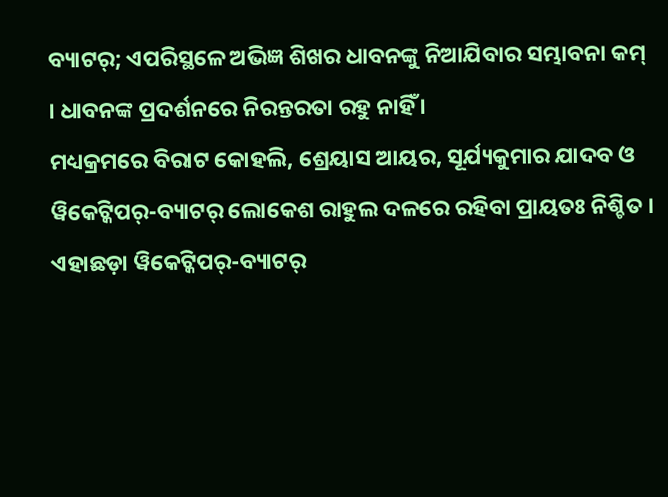ବ୍ୟାଟର୍; ଏପରିସ୍ଥଳେ ଅଭିଜ୍ଞ ଶିଖର ଧାବନଙ୍କୁ ନିଆଯିବାର ସମ୍ଭାବନା କମ୍ । ଧାବନଙ୍କ ପ୍ରଦର୍ଶନରେ ନିରନ୍ତରତା ରହୁ ନାହିଁ ।
ମଧ୍ୟକ୍ରମରେ ବିରାଟ କୋହଲି, ଶ୍ରେୟାସ ଆୟର, ସୂର୍ଯ୍ୟକୁମାର ଯାଦବ ଓ ୱିକେଟ୍କିପର୍-ବ୍ୟାଟର୍ ଲୋକେଶ ରାହୁଲ ଦଳରେ ରହିବା ପ୍ରାୟତଃ ନିଶ୍ଚିତ । ଏହାଛଡ଼ା ୱିକେଟ୍କିପର୍-ବ୍ୟାଟର୍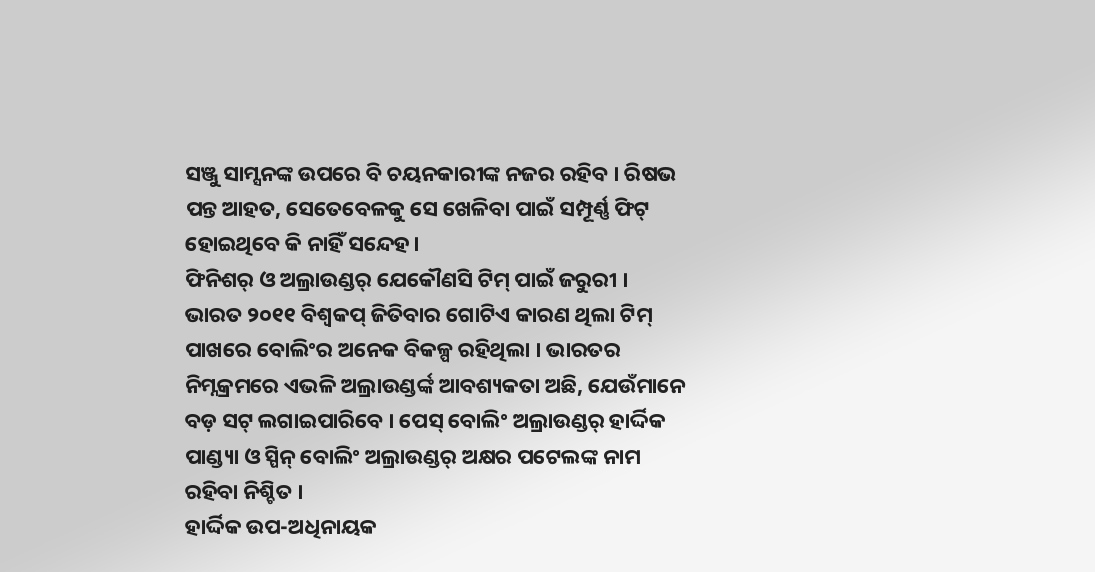ସଞ୍ଜୁ ସାମ୍ସନଙ୍କ ଉପରେ ବି ଚୟନକାରୀଙ୍କ ନଜର ରହିବ । ରିଷଭ ପନ୍ତ ଆହତ, ସେତେବେଳକୁ ସେ ଖେଳିବା ପାଇଁ ସମ୍ପୂର୍ଣ୍ଣ ଫିଟ୍ ହୋଇଥିବେ କି ନାହିଁ ସନ୍ଦେହ।
ଫିନିଶର୍ ଓ ଅଲ୍ରାଉଣ୍ଡର୍ ଯେକୌଣସି ଟିମ୍ ପାଇଁ ଜରୁରୀ । ଭାରତ ୨୦୧୧ ବିଶ୍ୱକପ୍ ଜିତିବାର ଗୋଟିଏ କାରଣ ଥିଲା ଟିମ୍ ପାଖରେ ବୋଲିଂର ଅନେକ ବିକଳ୍ପ ରହିଥିଲା । ଭାରତର ନିମ୍ନକ୍ରମରେ ଏଭଳି ଅଲ୍ରାଉଣ୍ଡର୍ଙ୍କ ଆବଶ୍ୟକତା ଅଛି, ଯେଉଁମାନେ ବଡ଼ ସଟ୍ ଲଗାଇପାରିବେ । ପେସ୍ ବୋଲିଂ ଅଲ୍ରାଉଣ୍ଡର୍ ହାର୍ଦ୍ଦିକ ପାଣ୍ଡ୍ୟା ଓ ସ୍ପିନ୍ ବୋଲିଂ ଅଲ୍ରାଉଣ୍ଡର୍ ଅକ୍ଷର ପଟେଲଙ୍କ ନାମ ରହିବା ନିଶ୍ଚିତ ।
ହାର୍ଦ୍ଦିକ ଉପ-ଅଧିନାୟକ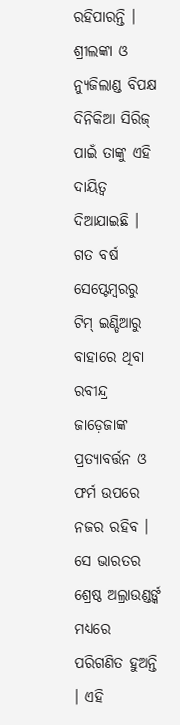ରହିପାରନ୍ତି । ଶ୍ରୀଲଙ୍କା ଓ ନ୍ୟୁଜିଲାଣ୍ଡ ବିପକ୍ଷ ଦିନିକିଆ ସିରିଜ୍ ପାଇଁ ତାଙ୍କୁ ଏହି ଦାୟିତ୍ୱ ଦିଆଯାଇଛି ।
ଗତ ବର୍ଷ ସେପ୍ଟେମ୍ବରରୁ ଟିମ୍ ଇଣ୍ଡିଆରୁ ବାହାରେ ଥିବା ରବୀନ୍ଦ୍ର ଜାଡ଼େଜାଙ୍କ ପ୍ରତ୍ୟାବର୍ତ୍ତନ ଓ ଫର୍ମ ଉପରେ ନଜର ରହିବ । ସେ ଭାରତର ଶ୍ରେଷ୍ଠ ଅଲ୍ରାଉଣ୍ଡର୍ଙ୍କ ମଧ୍ୟରେ ପରିଗଣିତ ହୁଅନ୍ତି । ଏହି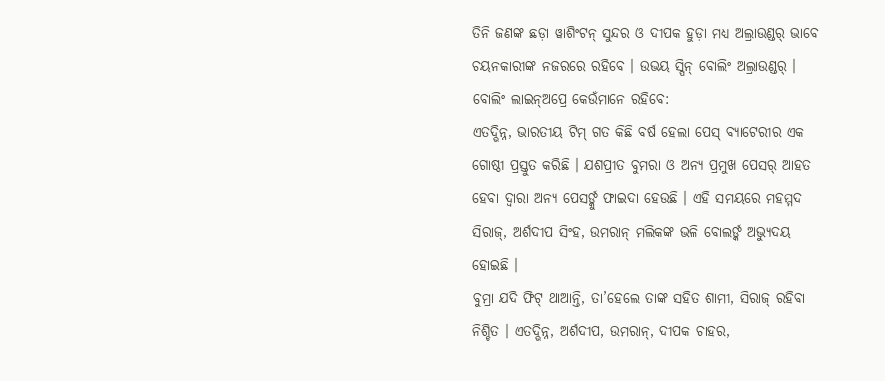ତିନି ଜଣଙ୍କ ଛଡ଼ା ୱାଶିଂଟନ୍ ସୁନ୍ଦର ଓ ଦୀପକ ହୁଡ଼ା ମଧ୍ୟ ଅଲ୍ରାଉଣ୍ଡର୍ ଭାବେ ଚୟନକାରୀଙ୍କ ନଜରରେ ରହିବେ । ଉଭୟ ସ୍ପିନ୍ ବୋଲିଂ ଅଲ୍ରାଉଣ୍ଡର୍ ।
ବୋଲିଂ ଲାଇନ୍ଅପ୍ରେ କେଉଁମାନେ ରହିବେ:
ଏତଦ୍ଭିନ୍ନ, ଭାରତୀୟ ଟିମ୍ ଗତ କିଛି ବର୍ଷ ହେଲା ପେସ୍ ବ୍ୟାଟେରୀର ଏକ ଗୋଷ୍ଠୀ ପ୍ରସ୍ତୁତ କରିଛି । ଯଶପ୍ରୀତ ବୁମରା ଓ ଅନ୍ୟ ପ୍ରମୁଖ ପେସର୍ ଆହତ ହେବା ଦ୍ୱାରା ଅନ୍ୟ ପେସର୍ଙ୍କୁ ଫାଇଦା ହେଉଛି । ଏହି ସମୟରେ ମହମ୍ମଦ ସିରାଜ୍, ଅର୍ଶଦୀପ ସିଂହ, ଉମରାନ୍ ମଲିକଙ୍କ ଭଳି ବୋଲର୍ଙ୍କ ଅଭ୍ୟୁଦୟ ହୋଇଛି ।
ବୁମ୍ରା ଯଦି ଫିଟ୍ ଥାଆନ୍ତି, ତା’ହେଲେ ତାଙ୍କ ସହିତ ଶାମୀ, ସିରାଜ୍ ରହିବା ନିଶ୍ଚିତ । ଏତଦ୍ଭିନ୍ନ, ଅର୍ଶଦୀପ, ଉମରାନ୍, ଦୀପକ ଚାହର,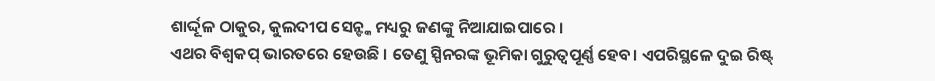ଶାର୍ଦ୍ଦୂଳ ଠାକୁର, କୁଲଦୀପ ସେନ୍ଙ୍କ ମଧ୍ୟରୁ ଜଣଙ୍କୁ ନିଆଯାଇପାରେ ।
ଏଥର ବିଶ୍ୱକପ୍ ଭାରତରେ ହେଉଛି । ତେଣୁ ସ୍ପିନରଙ୍କ ଭୂମିକା ଗୁରୁତ୍ୱପୂର୍ଣ୍ଣ ହେବ। ଏପରିସ୍ଥଳେ ଦୁଇ ରିଷ୍ଟ୍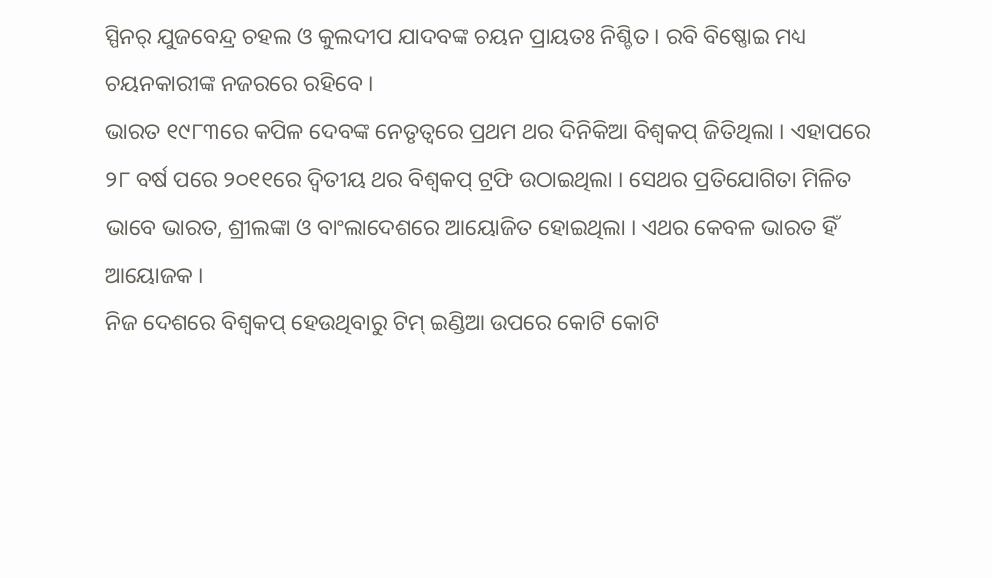ସ୍ପିନର୍ ଯୁଜବେନ୍ଦ୍ର ଚହଲ ଓ କୁଲଦୀପ ଯାଦବଙ୍କ ଚୟନ ପ୍ରାୟତଃ ନିଶ୍ଚିତ । ରବି ବିଷ୍ଣୋଇ ମଧ୍ୟ ଚୟନକାରୀଙ୍କ ନଜରରେ ରହିବେ ।
ଭାରତ ୧୯୮୩ରେ କପିଳ ଦେବଙ୍କ ନେତୃତ୍ୱରେ ପ୍ରଥମ ଥର ଦିନିକିଆ ବିଶ୍ୱକପ୍ ଜିତିଥିଲା । ଏହାପରେ ୨୮ ବର୍ଷ ପରେ ୨୦୧୧ରେ ଦ୍ୱିତୀୟ ଥର ବିଶ୍ୱକପ୍ ଟ୍ରଫି ଉଠାଇଥିଲା । ସେଥର ପ୍ରତିଯୋଗିତା ମିଳିତ ଭାବେ ଭାରତ, ଶ୍ରୀଲଙ୍କା ଓ ବାଂଲାଦେଶରେ ଆୟୋଜିତ ହୋଇଥିଲା । ଏଥର କେବଳ ଭାରତ ହିଁ ଆୟୋଜକ ।
ନିଜ ଦେଶରେ ବିଶ୍ୱକପ୍ ହେଉଥିବାରୁ ଟିମ୍ ଇଣ୍ଡିଆ ଉପରେ କୋଟି କୋଟି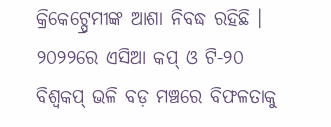କ୍ରିକେଟ୍ପ୍ରେମୀଙ୍କ ଆଶା ନିବଦ୍ଧ ରହିଛି । ୨୦୨୨ରେ ଏସିଆ କପ୍ ଓ ଟି-୨୦ ବିଶ୍ୱକପ୍ ଭଳି ବଡ଼ ମଞ୍ଚରେ ବିଫଳତାକୁ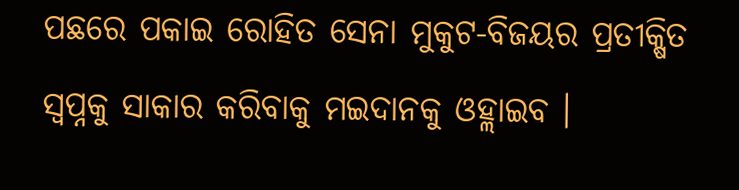ପଛରେ ପକାଇ ରୋହିତ ସେନା ମୁକୁଟ-ବିଜୟର ପ୍ରତୀକ୍ଷିତ ସ୍ୱପ୍ନକୁ ସାକାର କରିବାକୁ ମଇଦାନକୁ ଓହ୍ଲାଇବ ।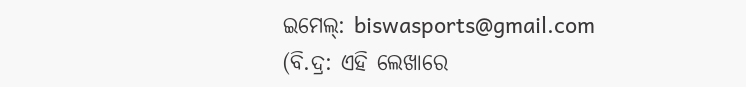ଇମେଲ୍: biswasports@gmail.com
(ବି.ଦ୍ର: ଏହି ଲେଖାରେ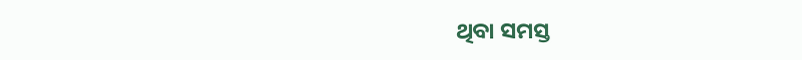ଥିବା ସମସ୍ତ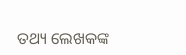ତଥ୍ୟ ଲେଖକଙ୍କ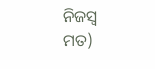ନିଜସ୍ୱ ମତ)